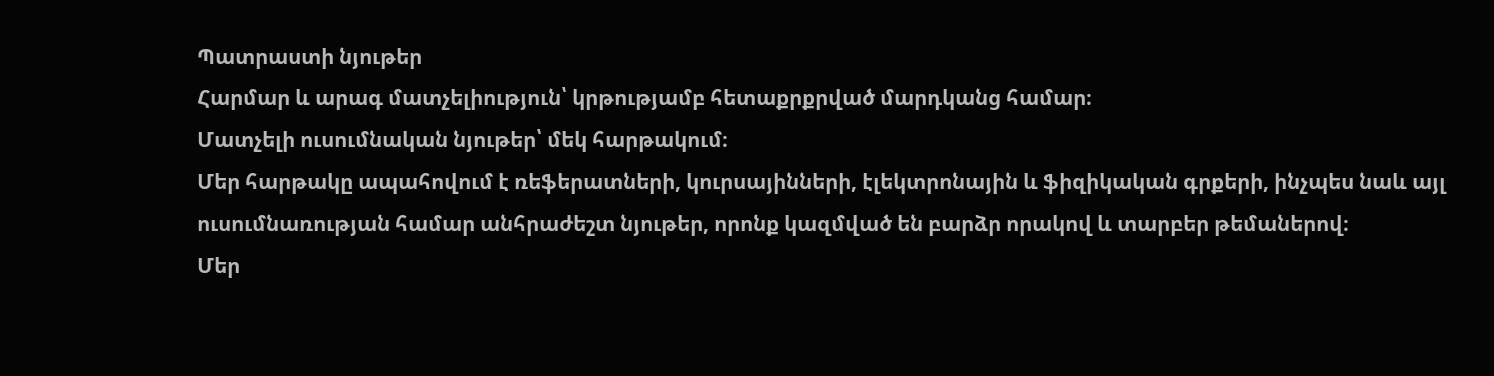Պատրաստի նյութեր
Հարմար և արագ մատչելիություն՝ կրթությամբ հետաքրքրված մարդկանց համար։
Մատչելի ուսումնական նյութեր՝ մեկ հարթակում։
Մեր հարթակը ապահովում է ռեֆերատների, կուրսայինների, էլեկտրոնային և ֆիզիկական գրքերի, ինչպես նաև այլ ուսումնառության համար անհրաժեշտ նյութեր, որոնք կազմված են բարձր որակով և տարբեր թեմաներով։
Մեր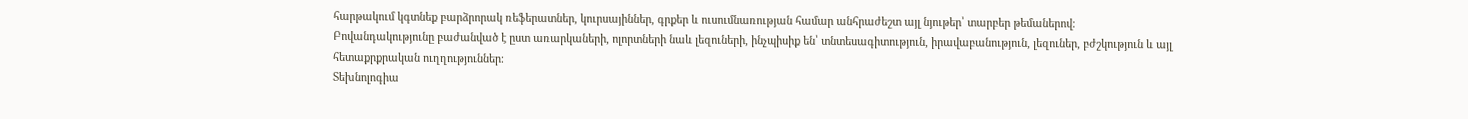հարթակում կգտնեք բարձրորակ ռեֆերատներ, կուրսայիններ, գրքեր և ուսումնառության համար անհրաժեշտ այլ նյութեր՝ տարբեր թեմաներով։
Բովանդակությունը բաժանված է ըստ առարկաների, ոլորտների նաև լեզուների, ինչպիսիք են՝ տնտեսագիտություն, իրավաբանություն, լեզուներ, բժշկություն և այլ հետաքրքրական ուղղություններ։
Տեխնոլոգիա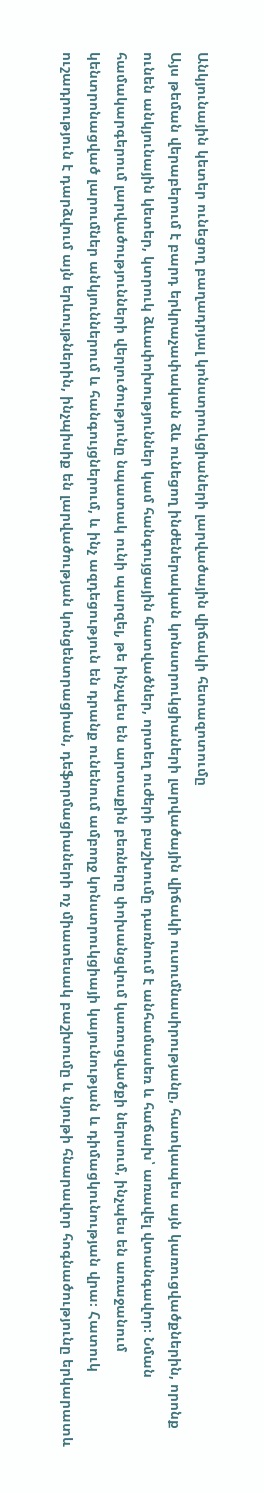Անկյունային կետեր ունեցող բաղադրյալ կոնստրուկցիաների լարվածային վիճակի հետազոտումը
Այս թեման վերաբերում է բարդ երկրաչափական ձև ունեցող ինժեներական կոնստրուկցիաների լարվածային վիճակի ուսումնասիրությանը, հատկապես այն կառուցվածքներին, որոնք ունեն անկյունային կետեր, կտրուկ ձևափոխություններ կամ հանգույցային հատվածներ, որտեղ ուժերի բաշխումը դառնում է անհամասեռ և հաճախ՝ առավել վտանգավոր։ Նման համակարգերում լարվածությունների վերլուծությունը նպատակ ունի պարզել, թե ինչպես են արտաքին բեռները փոխանցվում կառուցվածքի ներսում, ինչպես են առաջանում կենտրոնացված լարումներ անկյուններում և հանգույցներում, և ինչ ազդեցություն են դրանք ունենում ամբողջ կոնստրուկցիայի կայունության և դիմացկունության վրա։ Հատուկ ուշադրություն է դարձվում այն երևույթներին, ինչպիսիք են լարվածության կոնցենտրացիան, դեֆորմացիաների ոչ միատեսակ բաշխումը և նյութի հնարավոր հոգնածությունը երկարատև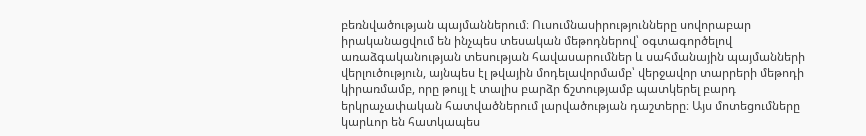բեռնվածության պայմաններում։ Ուսումնասիրությունները սովորաբար իրականացվում են ինչպես տեսական մեթոդներով՝ օգտագործելով առաձգականության տեսության հավասարումներ և սահմանային պայմանների վերլուծություն, այնպես էլ թվային մոդելավորմամբ՝ վերջավոր տարրերի մեթոդի կիրառմամբ, որը թույլ է տալիս բարձր ճշտությամբ պատկերել բարդ երկրաչափական հատվածներում լարվածության դաշտերը։ Այս մոտեցումները կարևոր են հատկապես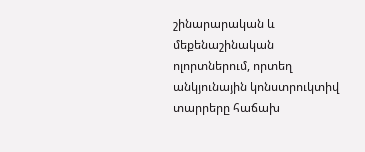շինարարական և մեքենաշինական ոլորտներում, որտեղ անկյունային կոնստրուկտիվ տարրերը հաճախ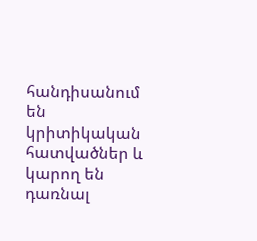հանդիսանում են կրիտիկական հատվածներ և կարող են դառնալ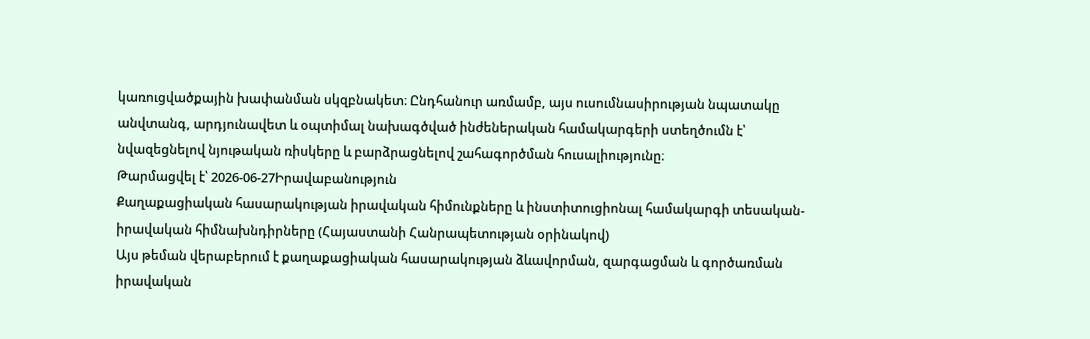կառուցվածքային խափանման սկզբնակետ։ Ընդհանուր առմամբ, այս ուսումնասիրության նպատակը անվտանգ, արդյունավետ և օպտիմալ նախագծված ինժեներական համակարգերի ստեղծումն է՝ նվազեցնելով նյութական ռիսկերը և բարձրացնելով շահագործման հուսալիությունը։
Թարմացվել է՝ 2026-06-27Իրավաբանություն
Քաղաքացիական հասարակության իրավական հիմունքները և ինստիտուցիոնալ համակարգի տեսական-իրավական հիմնախնդիրները (Հայաստանի Հանրապետության օրինակով)
Այս թեման վերաբերում է քաղաքացիական հասարակության ձևավորման, զարգացման և գործառման իրավական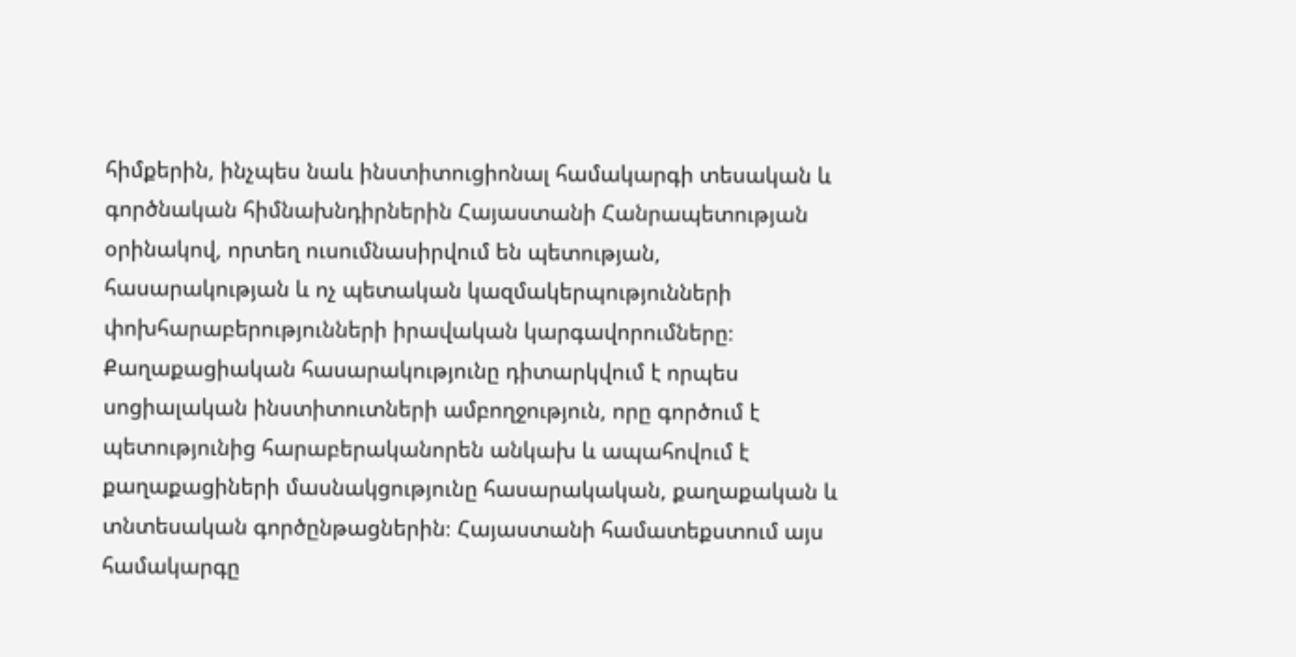հիմքերին, ինչպես նաև ինստիտուցիոնալ համակարգի տեսական և գործնական հիմնախնդիրներին Հայաստանի Հանրապետության օրինակով, որտեղ ուսումնասիրվում են պետության, հասարակության և ոչ պետական կազմակերպությունների փոխհարաբերությունների իրավական կարգավորումները։ Քաղաքացիական հասարակությունը դիտարկվում է որպես սոցիալական ինստիտուտների ամբողջություն, որը գործում է պետությունից հարաբերականորեն անկախ և ապահովում է քաղաքացիների մասնակցությունը հասարակական, քաղաքական և տնտեսական գործընթացներին։ Հայաստանի համատեքստում այս համակարգը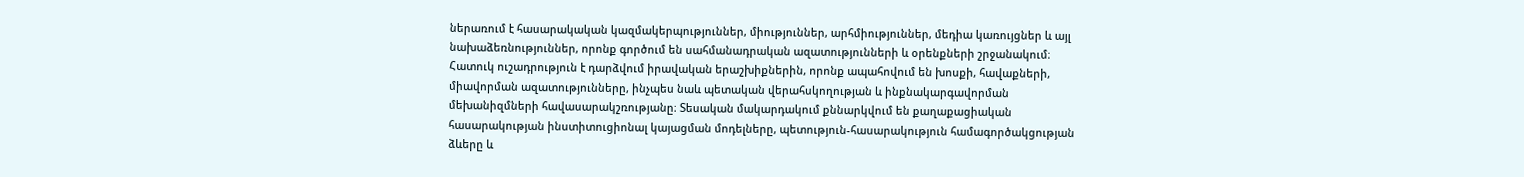ներառում է հասարակական կազմակերպություններ, միություններ, արհմիություններ, մեդիա կառույցներ և այլ նախաձեռնություններ, որոնք գործում են սահմանադրական ազատությունների և օրենքների շրջանակում։ Հատուկ ուշադրություն է դարձվում իրավական երաշխիքներին, որոնք ապահովում են խոսքի, հավաքների, միավորման ազատությունները, ինչպես նաև պետական վերահսկողության և ինքնակարգավորման մեխանիզմների հավասարակշռությանը։ Տեսական մակարդակում քննարկվում են քաղաքացիական հասարակության ինստիտուցիոնալ կայացման մոդելները, պետություն-հասարակություն համագործակցության ձևերը և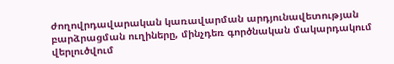ժողովրդավարական կառավարման արդյունավետության բարձրացման ուղիները, մինչդեռ գործնական մակարդակում վերլուծվում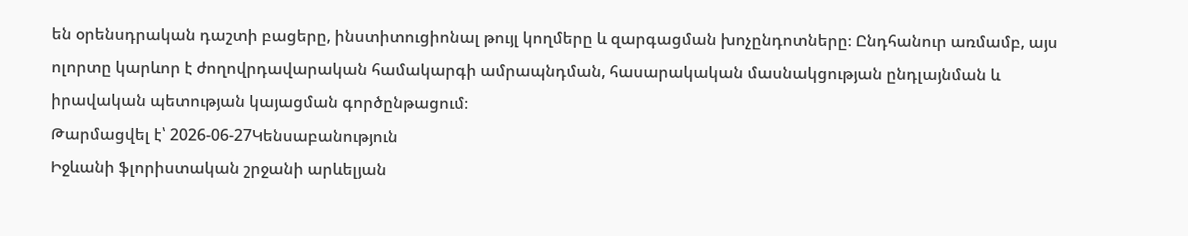են օրենսդրական դաշտի բացերը, ինստիտուցիոնալ թույլ կողմերը և զարգացման խոչընդոտները։ Ընդհանուր առմամբ, այս ոլորտը կարևոր է ժողովրդավարական համակարգի ամրապնդման, հասարակական մասնակցության ընդլայնման և իրավական պետության կայացման գործընթացում։
Թարմացվել է՝ 2026-06-27Կենսաբանություն
Իջևանի ֆլորիստական շրջանի արևելյան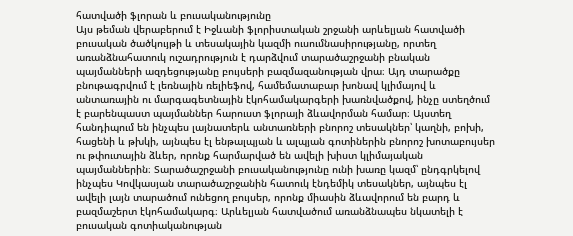հատվածի ֆլորան և բուսականությունը
Այս թեման վերաբերում է Իջևանի ֆլորիստական շրջանի արևելյան հատվածի բուսական ծածկույթի և տեսակային կազմի ուսումնասիրությանը, որտեղ առանձնահատուկ ուշադրություն է դարձվում տարածաշրջանի բնական պայմանների ազդեցությանը բույսերի բազմազանության վրա։ Այդ տարածքը բնութագրվում է լեռնային ռելիեֆով, համեմատաբար խոնավ կլիմայով և անտառային ու մարգագետնային էկոհամակարգերի խառնվածքով, ինչը ստեղծում է բարենպաստ պայմաններ հարուստ ֆլորայի ձևավորման համար։ Այստեղ հանդիպում են ինչպես լայնատերև անտառների բնորոշ տեսակներ՝ կաղնի, բոխի, հացենի և թխկի, այնպես էլ ենթալպյան և ալպյան գոտիներին բնորոշ խոտաբույսեր ու թփուտային ձևեր, որոնք հարմարված են ավելի խիստ կլիմայական պայմաններին։ Տարածաշրջանի բուսականությունը ունի խառը կազմ՝ ընդգրկելով ինչպես Կովկասյան տարածաշրջանին հատուկ էնդեմիկ տեսակներ, այնպես էլ ավելի լայն տարածում ունեցող բույսեր, որոնք միասին ձևավորում են բարդ և բազմաշերտ էկոհամակարգ։ Արևելյան հատվածում առանձնապես նկատելի է բուսական գոտիականության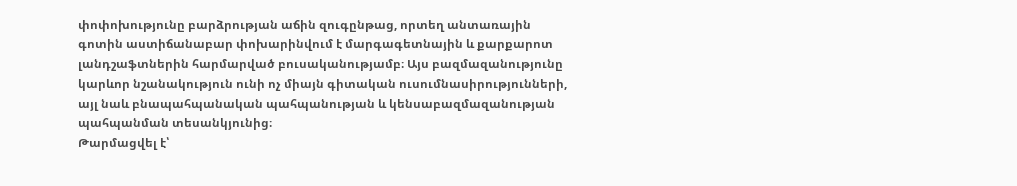փոփոխությունը բարձրության աճին զուգընթաց, որտեղ անտառային գոտին աստիճանաբար փոխարինվում է մարգագետնային և քարքարոտ լանդշաֆտներին հարմարված բուսականությամբ։ Այս բազմազանությունը կարևոր նշանակություն ունի ոչ միայն գիտական ուսումնասիրությունների, այլ նաև բնապահպանական պահպանության և կենսաբազմազանության պահպանման տեսանկյունից։
Թարմացվել է՝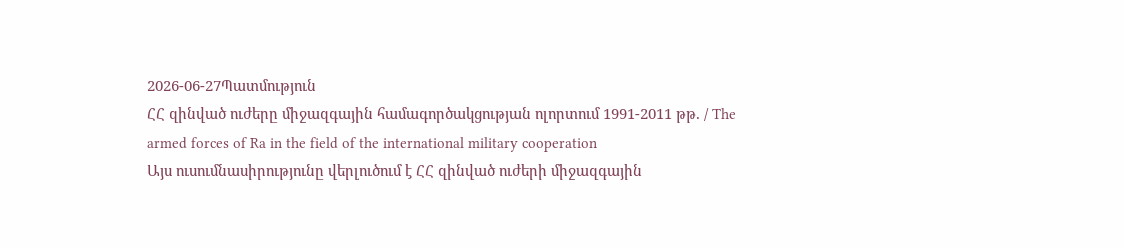2026-06-27Պատմություն
ՀՀ զինված ուժերը միջազգային համագործակցության ոլորտում 1991-2011 թթ. / The armed forces of Ra in the field of the international military cooperation
Այս ուսումնասիրությունը վերլուծում է ՀՀ զինված ուժերի միջազգային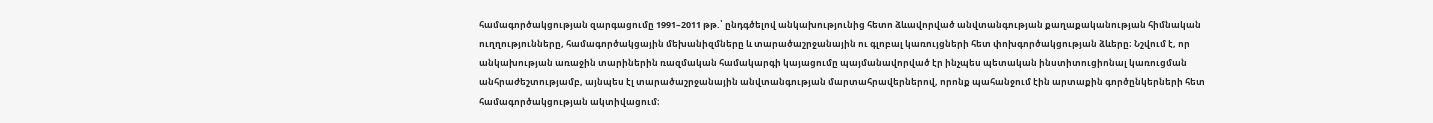համագործակցության զարգացումը 1991–2011 թթ.՝ ընդգծելով անկախությունից հետո ձևավորված անվտանգության քաղաքականության հիմնական ուղղությունները, համագործակցային մեխանիզմները և տարածաշրջանային ու գլոբալ կառույցների հետ փոխգործակցության ձևերը։ Նշվում է, որ անկախության առաջին տարիներին ռազմական համակարգի կայացումը պայմանավորված էր ինչպես պետական ինստիտուցիոնալ կառուցման անհրաժեշտությամբ, այնպես էլ տարածաշրջանային անվտանգության մարտահրավերներով, որոնք պահանջում էին արտաքին գործընկերների հետ համագործակցության ակտիվացում։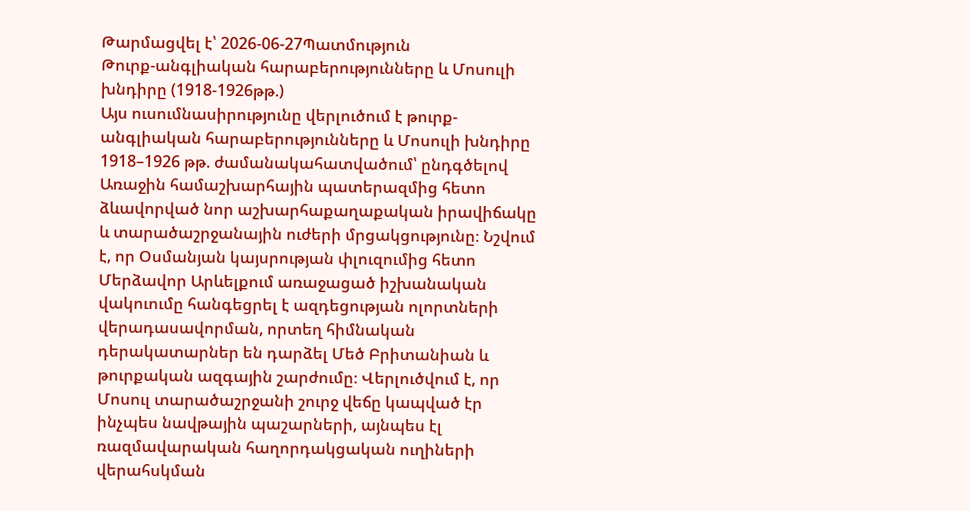Թարմացվել է՝ 2026-06-27Պատմություն
Թուրք-անգլիական հարաբերությունները և Մոսուլի խնդիրը (1918-1926թթ.)
Այս ուսումնասիրությունը վերլուծում է թուրք-անգլիական հարաբերությունները և Մոսուլի խնդիրը 1918–1926 թթ. ժամանակահատվածում՝ ընդգծելով Առաջին համաշխարհային պատերազմից հետո ձևավորված նոր աշխարհաքաղաքական իրավիճակը և տարածաշրջանային ուժերի մրցակցությունը։ Նշվում է, որ Օսմանյան կայսրության փլուզումից հետո Մերձավոր Արևելքում առաջացած իշխանական վակուումը հանգեցրել է ազդեցության ոլորտների վերադասավորման, որտեղ հիմնական դերակատարներ են դարձել Մեծ Բրիտանիան և թուրքական ազգային շարժումը։ Վերլուծվում է, որ Մոսուլ տարածաշրջանի շուրջ վեճը կապված էր ինչպես նավթային պաշարների, այնպես էլ ռազմավարական հաղորդակցական ուղիների վերահսկման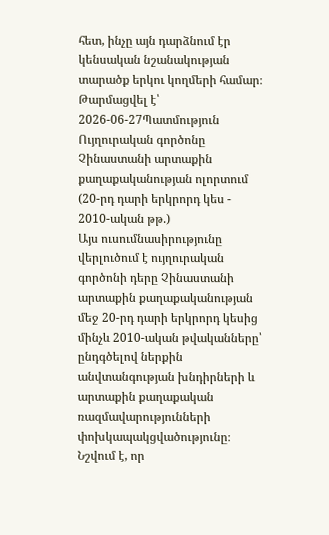հետ, ինչը այն դարձնում էր կենսական նշանակության տարածք երկու կողմերի համար։
Թարմացվել է՝ 2026-06-27Պատմություն
Ույղուրական գործոնը Չինաստանի արտաքին քաղաքականության ոլորտում (20-րդ դարի երկրորդ կես - 2010-ական թթ.)
Այս ուսումնասիրությունը վերլուծում է ույղուրական գործոնի դերը Չինաստանի արտաքին քաղաքականության մեջ 20-րդ դարի երկրորդ կեսից մինչև 2010-ական թվականները՝ ընդգծելով ներքին անվտանգության խնդիրների և արտաքին քաղաքական ռազմավարությունների փոխկապակցվածությունը։ Նշվում է, որ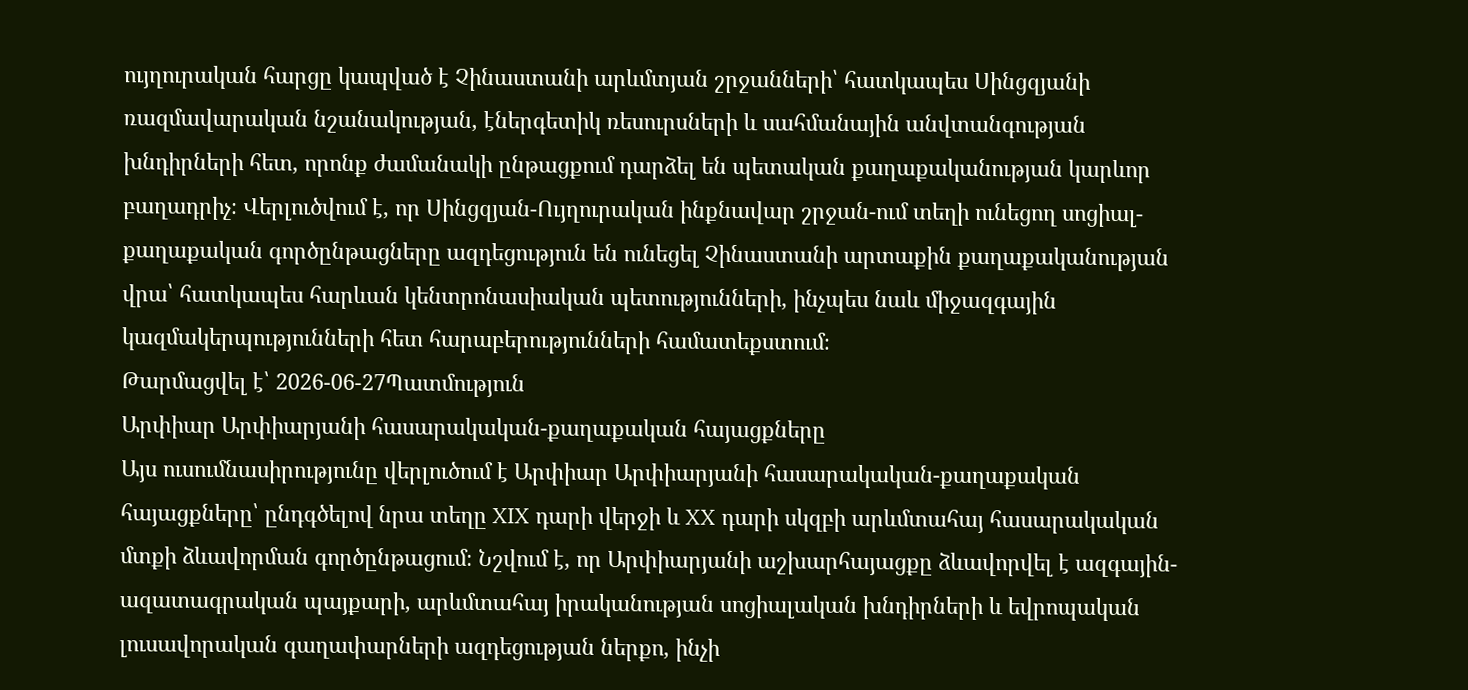ույղուրական հարցը կապված է Չինաստանի արևմտյան շրջանների՝ հատկապես Սինցզյանի ռազմավարական նշանակության, էներգետիկ ռեսուրսների և սահմանային անվտանգության խնդիրների հետ, որոնք ժամանակի ընթացքում դարձել են պետական քաղաքականության կարևոր բաղադրիչ։ Վերլուծվում է, որ Սինցզյան-Ույղուրական ինքնավար շրջան-ում տեղի ունեցող սոցիալ-քաղաքական գործընթացները ազդեցություն են ունեցել Չինաստանի արտաքին քաղաքականության վրա՝ հատկապես հարևան կենտրոնասիական պետությունների, ինչպես նաև միջազգային կազմակերպությունների հետ հարաբերությունների համատեքստում։
Թարմացվել է՝ 2026-06-27Պատմություն
Արփիար Արփիարյանի հասարակական-քաղաքական հայացքները
Այս ուսումնասիրությունը վերլուծում է Արփիար Արփիարյանի հասարակական-քաղաքական հայացքները՝ ընդգծելով նրա տեղը XIX դարի վերջի և XX դարի սկզբի արևմտահայ հասարակական մտքի ձևավորման գործընթացում։ Նշվում է, որ Արփիարյանի աշխարհայացքը ձևավորվել է ազգային-ազատագրական պայքարի, արևմտահայ իրականության սոցիալական խնդիրների և եվրոպական լուսավորական գաղափարների ազդեցության ներքո, ինչի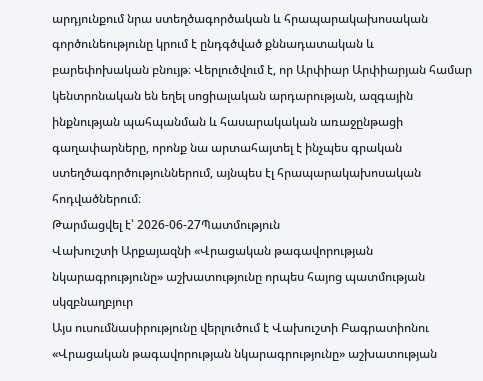արդյունքում նրա ստեղծագործական և հրապարակախոսական գործունեությունը կրում է ընդգծված քննադատական և բարեփոխական բնույթ։ Վերլուծվում է, որ Արփիար Արփիարյան համար կենտրոնական են եղել սոցիալական արդարության, ազգային ինքնության պահպանման և հասարակական առաջընթացի գաղափարները, որոնք նա արտահայտել է ինչպես գրական ստեղծագործություններում, այնպես էլ հրապարակախոսական հոդվածներում։
Թարմացվել է՝ 2026-06-27Պատմություն
Վախուշտի Արքայազնի «Վրացական թագավորության նկարագրությունը» աշխատությունը որպես հայոց պատմության սկզբնաղբյուր
Այս ուսումնասիրությունը վերլուծում է Վախուշտի Բագրատիոնու «Վրացական թագավորության նկարագրությունը» աշխատության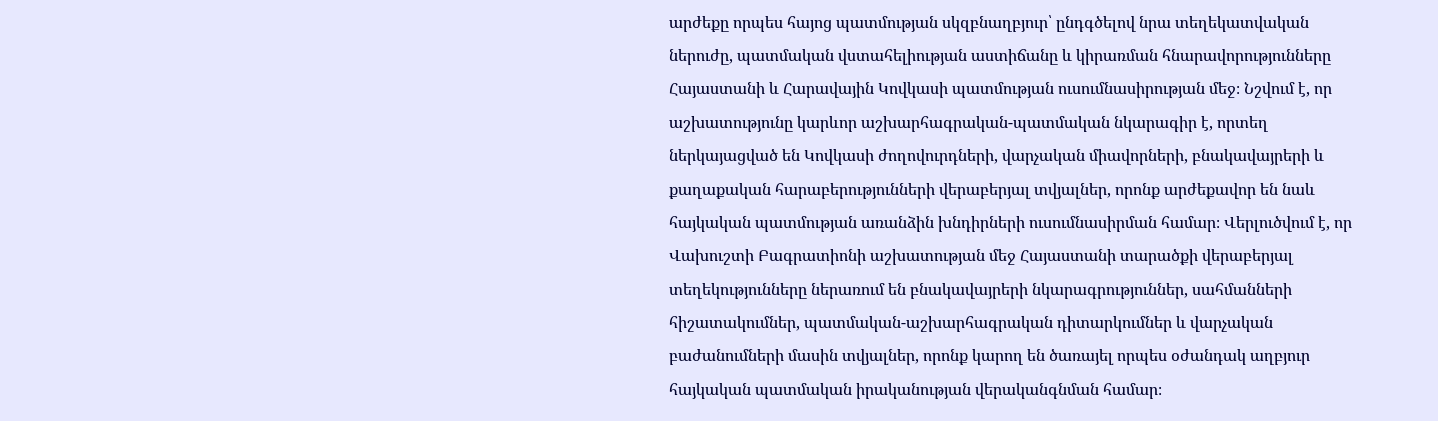արժեքը որպես հայոց պատմության սկզբնաղբյուր՝ ընդգծելով նրա տեղեկատվական ներուժը, պատմական վստահելիության աստիճանը և կիրառման հնարավորությունները Հայաստանի և Հարավային Կովկասի պատմության ուսումնասիրության մեջ։ Նշվում է, որ աշխատությունը կարևոր աշխարհագրական-պատմական նկարագիր է, որտեղ ներկայացված են Կովկասի ժողովուրդների, վարչական միավորների, բնակավայրերի և քաղաքական հարաբերությունների վերաբերյալ տվյալներ, որոնք արժեքավոր են նաև հայկական պատմության առանձին խնդիրների ուսումնասիրման համար։ Վերլուծվում է, որ Վախուշտի Բագրատիոնի աշխատության մեջ Հայաստանի տարածքի վերաբերյալ տեղեկությունները ներառում են բնակավայրերի նկարագրություններ, սահմանների հիշատակումներ, պատմական-աշխարհագրական դիտարկումներ և վարչական բաժանումների մասին տվյալներ, որոնք կարող են ծառայել որպես օժանդակ աղբյուր հայկական պատմական իրականության վերականգնման համար։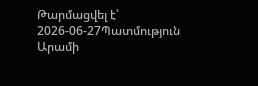Թարմացվել է՝ 2026-06-27Պատմություն
Արամի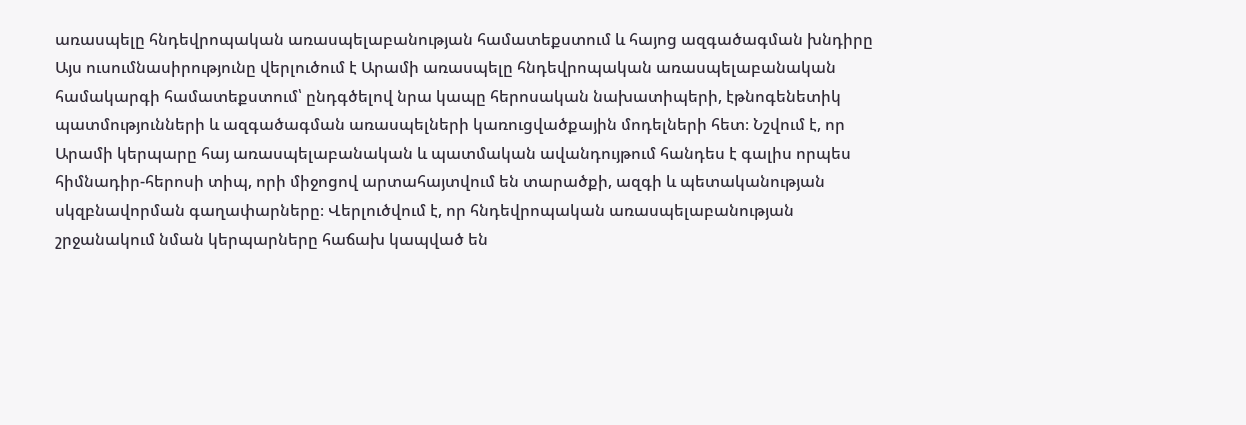առասպելը հնդեվրոպական առասպելաբանության համատեքստում և հայոց ազգածագման խնդիրը
Այս ուսումնասիրությունը վերլուծում է Արամի առասպելը հնդեվրոպական առասպելաբանական համակարգի համատեքստում՝ ընդգծելով նրա կապը հերոսական նախատիպերի, էթնոգենետիկ պատմությունների և ազգածագման առասպելների կառուցվածքային մոդելների հետ։ Նշվում է, որ Արամի կերպարը հայ առասպելաբանական և պատմական ավանդույթում հանդես է գալիս որպես հիմնադիր-հերոսի տիպ, որի միջոցով արտահայտվում են տարածքի, ազգի և պետականության սկզբնավորման գաղափարները։ Վերլուծվում է, որ հնդեվրոպական առասպելաբանության շրջանակում նման կերպարները հաճախ կապված են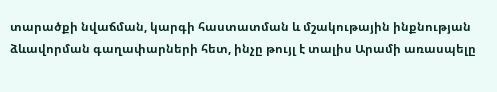տարածքի նվաճման, կարգի հաստատման և մշակութային ինքնության ձևավորման գաղափարների հետ, ինչը թույլ է տալիս Արամի առասպելը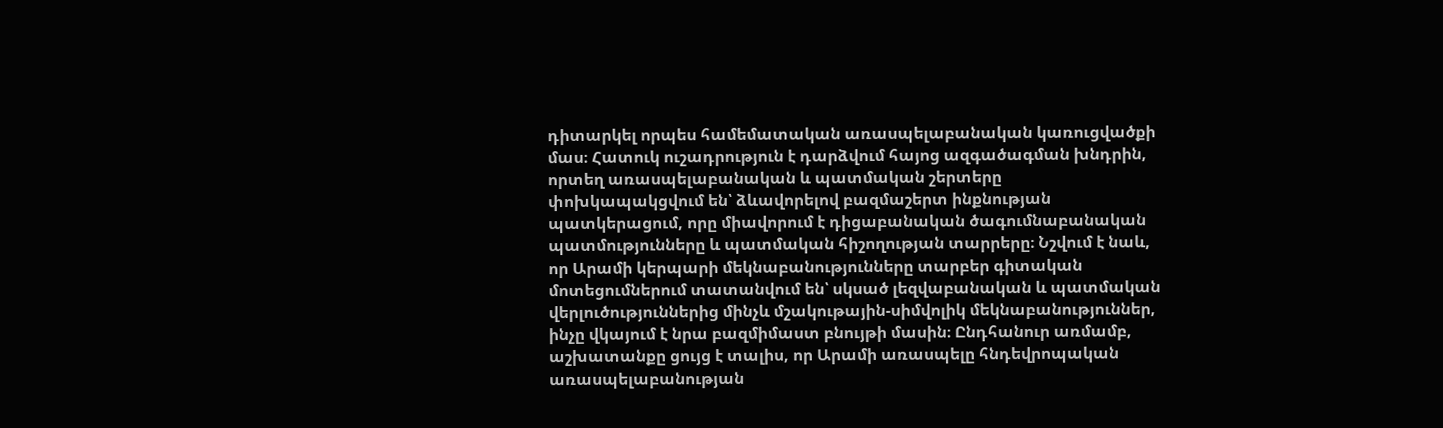դիտարկել որպես համեմատական առասպելաբանական կառուցվածքի մաս։ Հատուկ ուշադրություն է դարձվում հայոց ազգածագման խնդրին, որտեղ առասպելաբանական և պատմական շերտերը փոխկապակցվում են՝ ձևավորելով բազմաշերտ ինքնության պատկերացում, որը միավորում է դիցաբանական ծագումնաբանական պատմությունները և պատմական հիշողության տարրերը։ Նշվում է նաև, որ Արամի կերպարի մեկնաբանությունները տարբեր գիտական մոտեցումներում տատանվում են՝ սկսած լեզվաբանական և պատմական վերլուծություններից մինչև մշակութային-սիմվոլիկ մեկնաբանություններ, ինչը վկայում է նրա բազմիմաստ բնույթի մասին։ Ընդհանուր առմամբ, աշխատանքը ցույց է տալիս, որ Արամի առասպելը հնդեվրոպական առասպելաբանության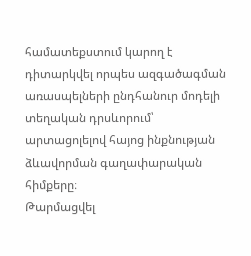համատեքստում կարող է դիտարկվել որպես ազգածագման առասպելների ընդհանուր մոդելի տեղական դրսևորում՝ արտացոլելով հայոց ինքնության ձևավորման գաղափարական հիմքերը։
Թարմացվել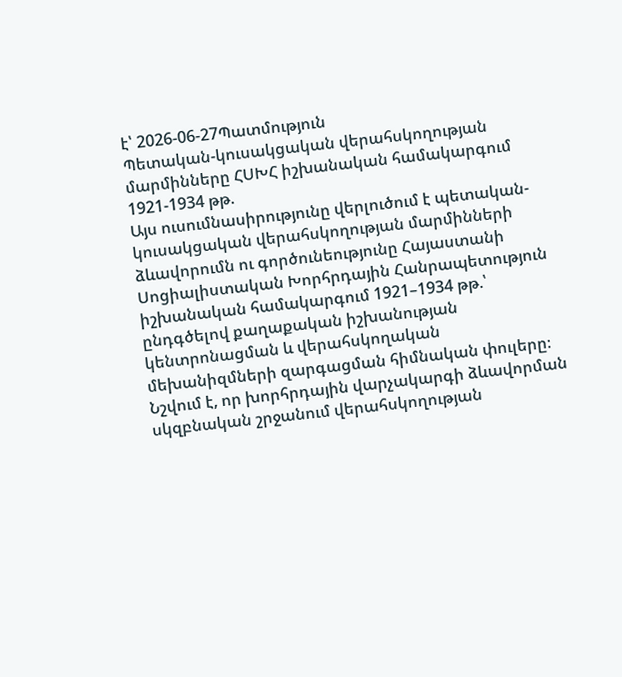է՝ 2026-06-27Պատմություն
Պետական-կուսակցական վերահսկողության մարմինները ՀՍԽՀ իշխանական համակարգում 1921-1934 թթ.
Այս ուսումնասիրությունը վերլուծում է պետական-կուսակցական վերահսկողության մարմինների ձևավորումն ու գործունեությունը Հայաստանի Սոցիալիստական Խորհրդային Հանրապետություն իշխանական համակարգում 1921–1934 թթ.՝ ընդգծելով քաղաքական իշխանության կենտրոնացման և վերահսկողական մեխանիզմների զարգացման հիմնական փուլերը։ Նշվում է, որ խորհրդային վարչակարգի ձևավորման սկզբնական շրջանում վերահսկողության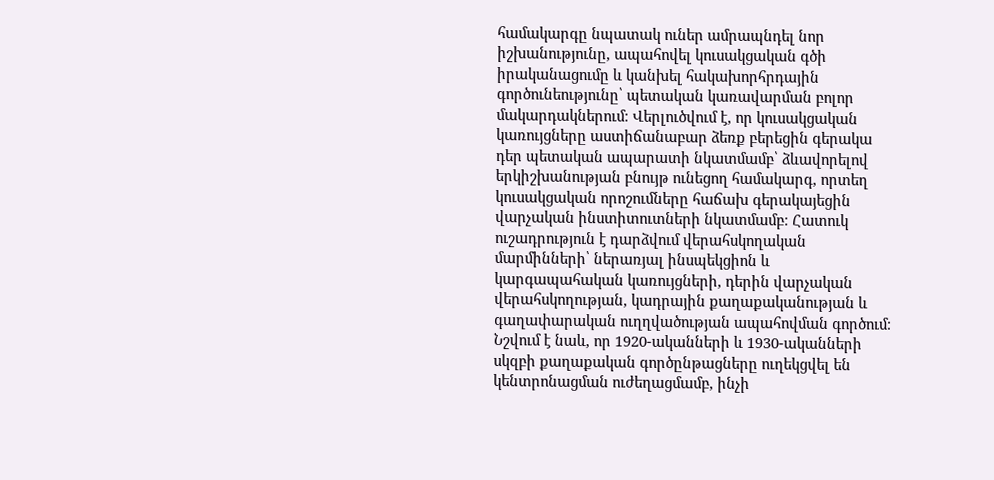համակարգը նպատակ ուներ ամրապնդել նոր իշխանությունը, ապահովել կուսակցական գծի իրականացումը և կանխել հակախորհրդային գործունեությունը՝ պետական կառավարման բոլոր մակարդակներում։ Վերլուծվում է, որ կուսակցական կառույցները աստիճանաբար ձեռք բերեցին գերակա դեր պետական ապարատի նկատմամբ՝ ձևավորելով երկիշխանության բնույթ ունեցող համակարգ, որտեղ կուսակցական որոշումները հաճախ գերակայեցին վարչական ինստիտուտների նկատմամբ։ Հատուկ ուշադրություն է դարձվում վերահսկողական մարմինների՝ ներառյալ ինսպեկցիոն և կարգապահական կառույցների, դերին վարչական վերահսկողության, կադրային քաղաքականության և գաղափարական ուղղվածության ապահովման գործում։ Նշվում է նաև, որ 1920-ականների և 1930-ականների սկզբի քաղաքական գործընթացները ուղեկցվել են կենտրոնացման ուժեղացմամբ, ինչի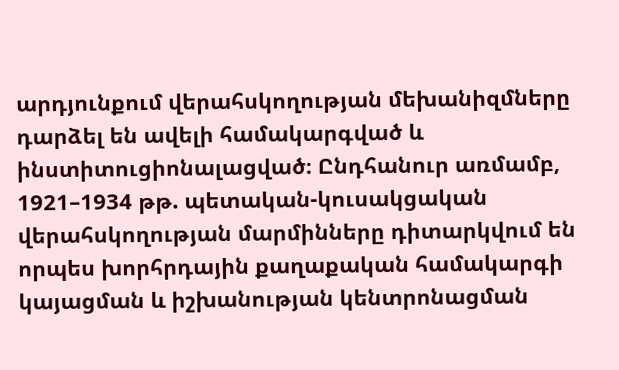արդյունքում վերահսկողության մեխանիզմները դարձել են ավելի համակարգված և ինստիտուցիոնալացված։ Ընդհանուր առմամբ, 1921–1934 թթ. պետական-կուսակցական վերահսկողության մարմինները դիտարկվում են որպես խորհրդային քաղաքական համակարգի կայացման և իշխանության կենտրոնացման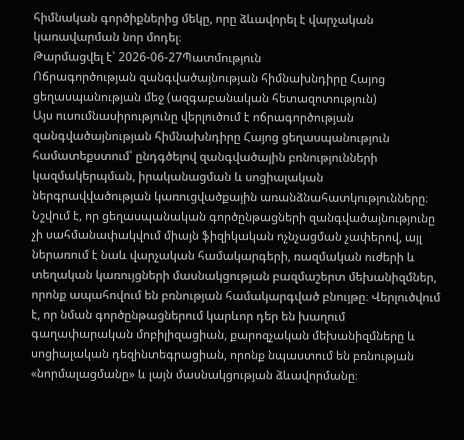հիմնական գործիքներից մեկը, որը ձևավորել է վարչական կառավարման նոր մոդել։
Թարմացվել է՝ 2026-06-27Պատմություն
Ոճրագործության զանգվածայնության հիմնախնդիրը Հայոց ցեղասպանության մեջ (ազգաբանական հետազոտություն)
Այս ուսումնասիրությունը վերլուծում է ոճրագործության զանգվածայնության հիմնախնդիրը Հայոց ցեղասպանություն համատեքստում՝ ընդգծելով զանգվածային բռնությունների կազմակերպման, իրականացման և սոցիալական ներգրավվածության կառուցվածքային առանձնահատկությունները։ Նշվում է, որ ցեղասպանական գործընթացների զանգվածայնությունը չի սահմանափակվում միայն ֆիզիկական ոչնչացման չափերով, այլ ներառում է նաև վարչական համակարգերի, ռազմական ուժերի և տեղական կառույցների մասնակցության բազմաշերտ մեխանիզմներ, որոնք ապահովում են բռնության համակարգված բնույթը։ Վերլուծվում է, որ նման գործընթացներում կարևոր դեր են խաղում գաղափարական մոբիլիզացիան, քարոզչական մեխանիզմները և սոցիալական դեզինտեգրացիան, որոնք նպաստում են բռնության «նորմալացմանը» և լայն մասնակցության ձևավորմանը։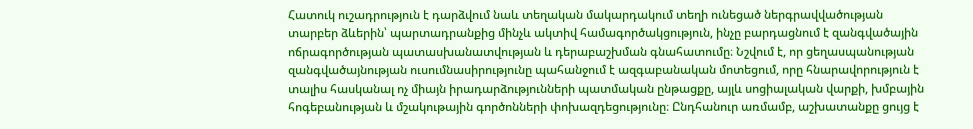Հատուկ ուշադրություն է դարձվում նաև տեղական մակարդակում տեղի ունեցած ներգրավվածության տարբեր ձևերին՝ պարտադրանքից մինչև ակտիվ համագործակցություն, ինչը բարդացնում է զանգվածային ոճրագործության պատասխանատվության և դերաբաշխման գնահատումը։ Նշվում է, որ ցեղասպանության զանգվածայնության ուսումնասիրությունը պահանջում է ազգաբանական մոտեցում, որը հնարավորություն է տալիս հասկանալ ոչ միայն իրադարձությունների պատմական ընթացքը, այլև սոցիալական վարքի, խմբային հոգեբանության և մշակութային գործոնների փոխազդեցությունը։ Ընդհանուր առմամբ, աշխատանքը ցույց է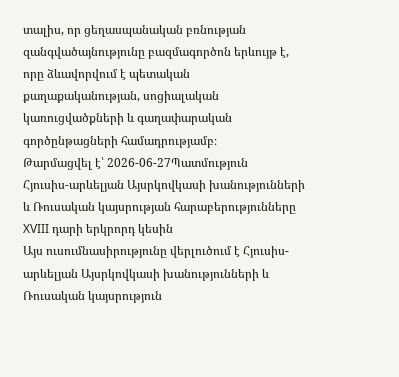տալիս, որ ցեղասպանական բռնության զանգվածայնությունը բազմագործոն երևույթ է, որը ձևավորվում է պետական քաղաքականության, սոցիալական կառուցվածքների և գաղափարական գործընթացների համադրությամբ։
Թարմացվել է՝ 2026-06-27Պատմություն
Հյուսիս-արևելյան Այսրկովկասի խանությունների և Ռուսական կայսրության հարաբերությունները XVIII դարի երկրորդ կեսին
Այս ուսումնասիրությունը վերլուծում է Հյուսիս-արևելյան Այսրկովկասի խանությունների և Ռուսական կայսրություն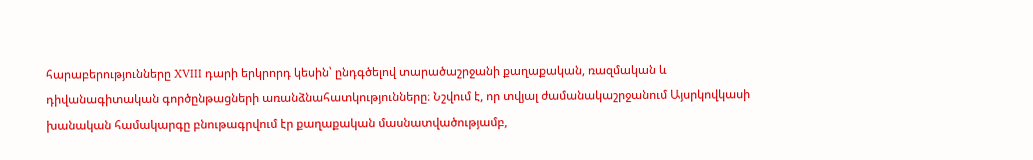հարաբերությունները XVIII դարի երկրորդ կեսին՝ ընդգծելով տարածաշրջանի քաղաքական, ռազմական և դիվանագիտական գործընթացների առանձնահատկությունները։ Նշվում է, որ տվյալ ժամանակաշրջանում Այսրկովկասի խանական համակարգը բնութագրվում էր քաղաքական մասնատվածությամբ,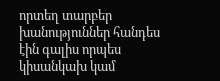որտեղ տարբեր խանություններ հանդես էին գալիս որպես կիսանկախ կամ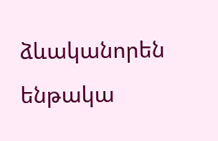ձևականորեն ենթակա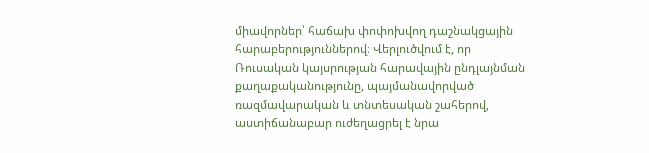միավորներ՝ հաճախ փոփոխվող դաշնակցային հարաբերություններով։ Վերլուծվում է, որ Ռուսական կայսրության հարավային ընդլայնման քաղաքականությունը, պայմանավորված ռազմավարական և տնտեսական շահերով, աստիճանաբար ուժեղացրել է նրա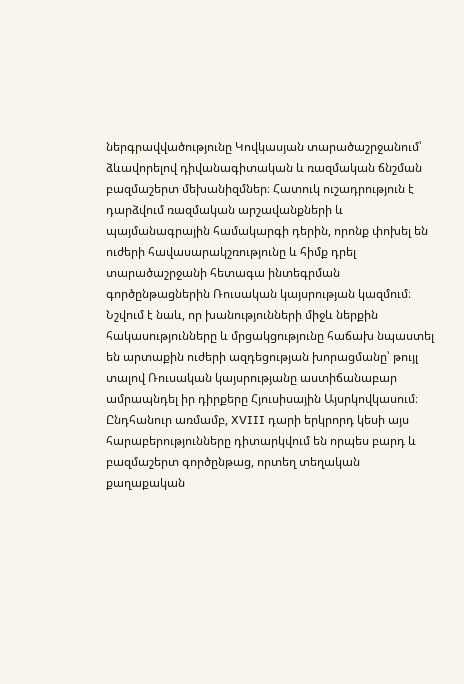ներգրավվածությունը Կովկասյան տարածաշրջանում՝ ձևավորելով դիվանագիտական և ռազմական ճնշման բազմաշերտ մեխանիզմներ։ Հատուկ ուշադրություն է դարձվում ռազմական արշավանքների և պայմանագրային համակարգի դերին, որոնք փոխել են ուժերի հավասարակշռությունը և հիմք դրել տարածաշրջանի հետագա ինտեգրման գործընթացներին Ռուսական կայսրության կազմում։ Նշվում է նաև, որ խանությունների միջև ներքին հակասությունները և մրցակցությունը հաճախ նպաստել են արտաքին ուժերի ազդեցության խորացմանը՝ թույլ տալով Ռուսական կայսրությանը աստիճանաբար ամրապնդել իր դիրքերը Հյուսիսային Այսրկովկասում։ Ընդհանուր առմամբ, XVIII դարի երկրորդ կեսի այս հարաբերությունները դիտարկվում են որպես բարդ և բազմաշերտ գործընթաց, որտեղ տեղական քաղաքական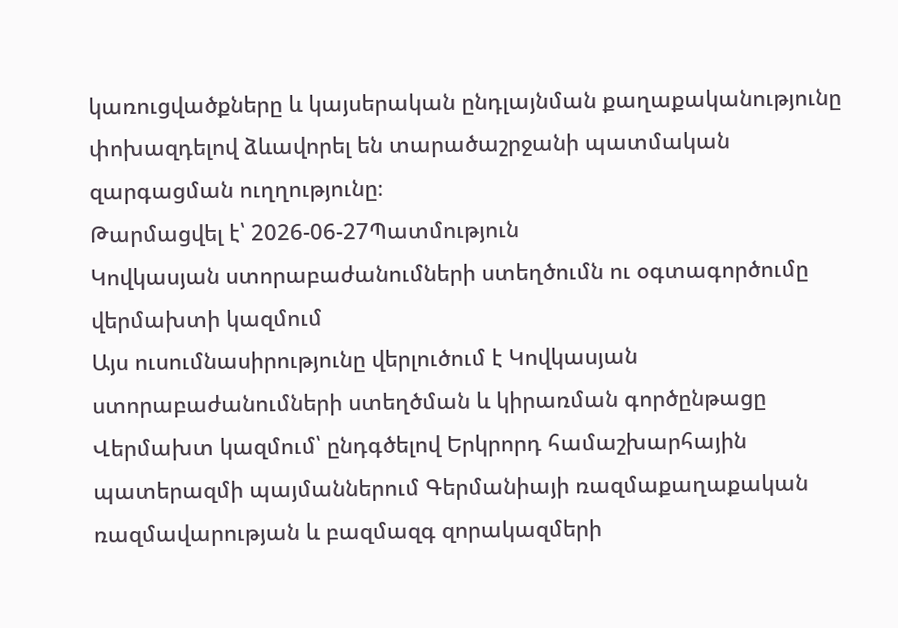կառուցվածքները և կայսերական ընդլայնման քաղաքականությունը փոխազդելով ձևավորել են տարածաշրջանի պատմական զարգացման ուղղությունը։
Թարմացվել է՝ 2026-06-27Պատմություն
Կովկասյան ստորաբաժանումների ստեղծումն ու օգտագործումը վերմախտի կազմում
Այս ուսումնասիրությունը վերլուծում է Կովկասյան ստորաբաժանումների ստեղծման և կիրառման գործընթացը Վերմախտ կազմում՝ ընդգծելով Երկրորդ համաշխարհային պատերազմի պայմաններում Գերմանիայի ռազմաքաղաքական ռազմավարության և բազմազգ զորակազմերի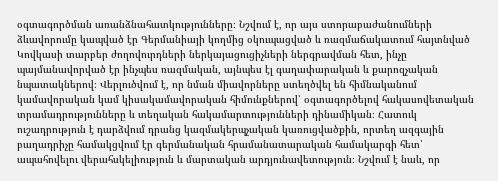օգտագործման առանձնահատկությունները։ Նշվում է, որ այս ստորաբաժանումների ձևավորումը կապված էր Գերմանիայի կողմից օկուպացված և ռազմաճակատում հայտնված Կովկասի տարբեր ժողովուրդների ներկայացուցիչների ներգրավման հետ, ինչը պայմանավորված էր ինչպես ռազմական, այնպես էլ գաղափարական և քարոզչական նպատակներով։ Վերլուծվում է, որ նման միավորները ստեղծվել են հիմնականում կամավորական կամ կիսակամավորական հիմունքներով՝ օգտագործելով հակասովետական տրամադրությունները և տեղական հակամարտությունների դինամիկան։ Հատուկ ուշադրություն է դարձվում դրանց կազմակերպչական կառուցվածքին, որտեղ ազգային բաղադրիչը համակցվում էր գերմանական հրամանատարական համակարգի հետ՝ ապահովելու վերահսկելիություն և մարտական արդյունավետություն։ Նշվում է նաև, որ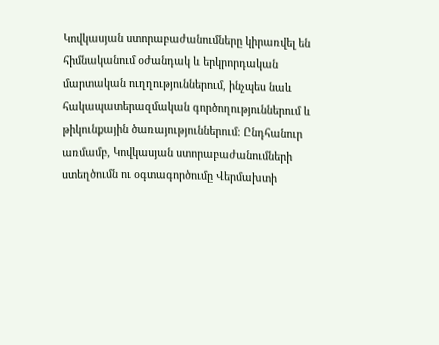Կովկասյան ստորաբաժանումները կիրառվել են հիմնականում օժանդակ և երկրորդական մարտական ուղղություններում, ինչպես նաև հակապատերազմական գործողություններում և թիկունքային ծառայություններում։ Ընդհանուր առմամբ, Կովկասյան ստորաբաժանումների ստեղծումն ու օգտագործումը Վերմախտի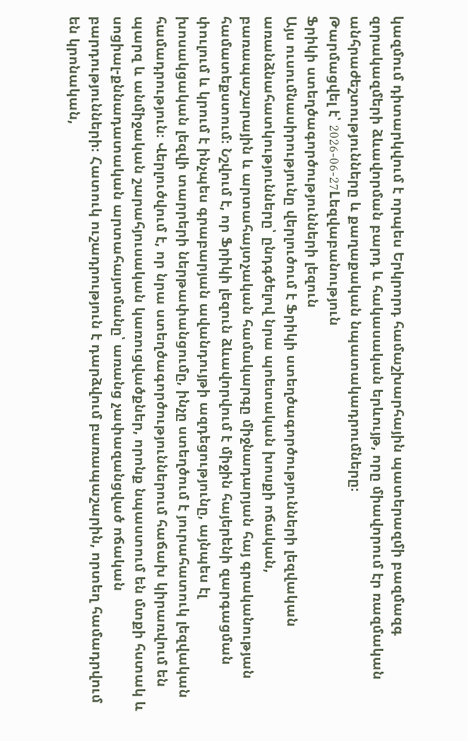կազմում դիտարկվում է որպես Երկրորդ համաշխարհային պատերազմի բազմազգ զորակազմերի ձևավորման բարդ և հակասական երևույթ, որը միավորում էր ռազմական անհրաժեշտությունները և քաղաքական նպատակադրումները։
Թարմացվել է՝ 2026-06-27Lեզվաբանություն
Ֆրիկի ստեղծագործությունների լեզուն
Այս ուսումնասիրությունը վերլուծում է Ֆրիկի ստեղծագործությունների լեզվական առանձնահատկությունները՝ ընդգծելով նրա պոետական խոսքի ոճական, բառապաշարային և արտահայտչական համակարգը միջնադարյան հայ գրականության համատեքստում։ Նշվում է, որ Ֆրիկի լեզուն ձևավորվում է միջին հայերենի զարգացման փուլում և կրում է ինչպես գրաբարյան ավանդույթի ազդեցությունը, այնպես էլ խոսակցական լեզվի տարրերի ներթափանցումը, ինչը ստեղծում է յուրահատուկ լեզվական համադրություն։ Վերլուծվում է, որ նրա ստեղծագործություններում հաճախ կիրառվում են պարզ և անմիջական շարահյուսական կառուցվածքներ, որոնք նպաստում են մտքի հստակ և սոցիալ-քննադատական արտահայտմանը՝ առանց չափազանցված ոճական բարդությունների։ Հատուկ ուշադրություն է դարձվում բառապաշարին, որտեղ համադրվում են կրոնական,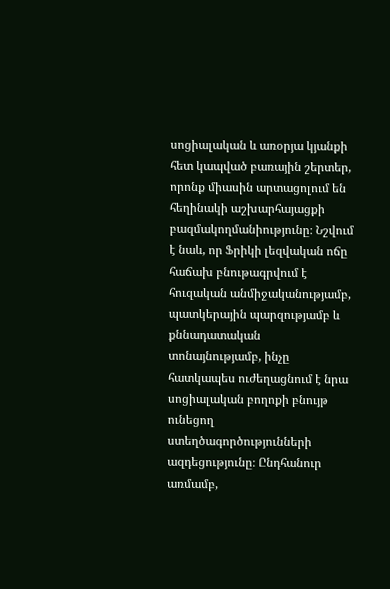սոցիալական և առօրյա կյանքի հետ կապված բառային շերտեր, որոնք միասին արտացոլում են հեղինակի աշխարհայացքի բազմակողմանիությունը։ Նշվում է նաև, որ Ֆրիկի լեզվական ոճը հաճախ բնութագրվում է հուզական անմիջականությամբ, պատկերային պարզությամբ և քննադատական տոնայնությամբ, ինչը հատկապես ուժեղացնում է նրա սոցիալական բողոքի բնույթ ունեցող ստեղծագործությունների ազդեցությունը։ Ընդհանուր առմամբ,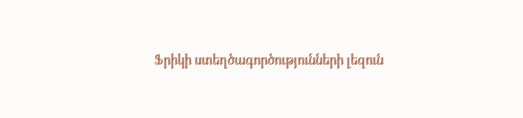Ֆրիկի ստեղծագործությունների լեզուն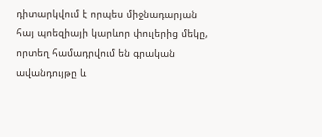դիտարկվում է որպես միջնադարյան հայ պոեզիայի կարևոր փուլերից մեկը, որտեղ համադրվում են գրական ավանդույթը և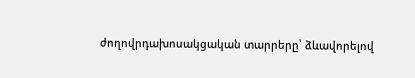ժողովրդախոսակցական տարրերը՝ ձևավորելով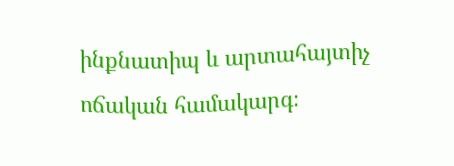ինքնատիպ և արտահայտիչ ոճական համակարգ։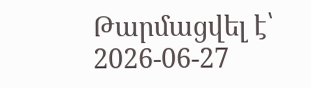Թարմացվել է՝ 2026-06-27